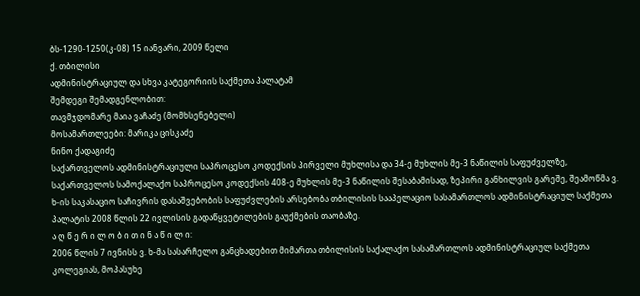ბს-1290-1250(კ-08) 15 იანვარი, 2009 წელი
ქ. თბილისი
ადმინისტრაციულ და სხვა კატეგორიის საქმეთა პალატამ
შემდეგი შემადგენლობით:
თავმჯდომარე მაია ვაჩაძე (მომხსენებელი)
მოსამართლეები: მარიკა ცისკაძე
ნინო ქადაგიძე
საქართველოს ადმინისტრაციული საპროცესო კოდექსის პირველი მუხლისა და 34-ე მუხლის მე-3 ნაწილის საფუძველზე, საქართველოს სამოქალაქო საპროცესო კოდექსის 408-ე მუხლის მე-3 ნაწილის შესაბამისად, ზეპირი განხილვის გარეშე, შეამოწმა ვ. ხ-ის საკასაციო საჩივრის დასაშვებობის საფუძვლების არსებობა თბილისის სააპელაციო სასამართლოს ადმინისტრაციულ საქმეთა პალატის 2008 წლის 22 ივლისის გადაწყვეტილების გაუქმების თაობაზე.
ა ღ წ ე რ ი ლ ო ბ ი თ ი ნ ა წ ი ლ ი:
2006 წლის 7 ივნისს ვ. ხ-მა სასარჩელო განცხადებით მიმართა თბილისის საქალაქო სასამართლოს ადმინისტრაციულ საქმეთა კოლეგიას, მოპასუხე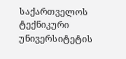საქართველოს ტექნიკური უნივერსიტეტის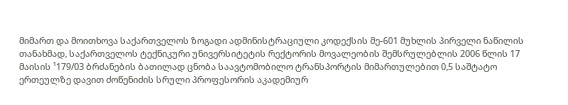მიმართ და მოითხოვა საქართველოს ზოგადი ადმინისტრაციული კოდექსის მე-601 მუხლის პირველი ნაწილის თანახმად, საქართველოს ტექნიკური უნივერსიტეტის რექტორის მოვალეობის შემსრულებლის 2006 წლის 17 მაისის ¹179/03 ბრძანების ბათილად ცნობა საავტომობილო ტრანსპორტის მიმართულებით 0,5 საშტატო ერთეულზე დავით ძოწენიძის სრული პროფესორის აკადემიურ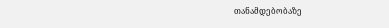თანამდებობაზე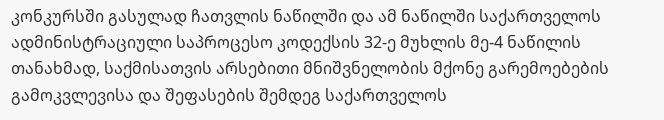კონკურსში გასულად ჩათვლის ნაწილში და ამ ნაწილში საქართველოს ადმინისტრაციული საპროცესო კოდექსის 32-ე მუხლის მე-4 ნაწილის თანახმად, საქმისათვის არსებითი მნიშვნელობის მქონე გარემოებების გამოკვლევისა და შეფასების შემდეგ საქართველოს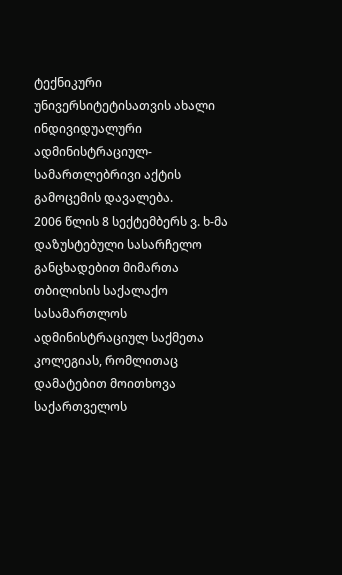ტექნიკური უნივერსიტეტისათვის ახალი ინდივიდუალური ადმინისტრაციულ-სამართლებრივი აქტის გამოცემის დავალება.
2006 წლის 8 სექტემბერს ვ. ხ-მა დაზუსტებული სასარჩელო განცხადებით მიმართა თბილისის საქალაქო სასამართლოს ადმინისტრაციულ საქმეთა კოლეგიას, რომლითაც დამატებით მოითხოვა საქართველოს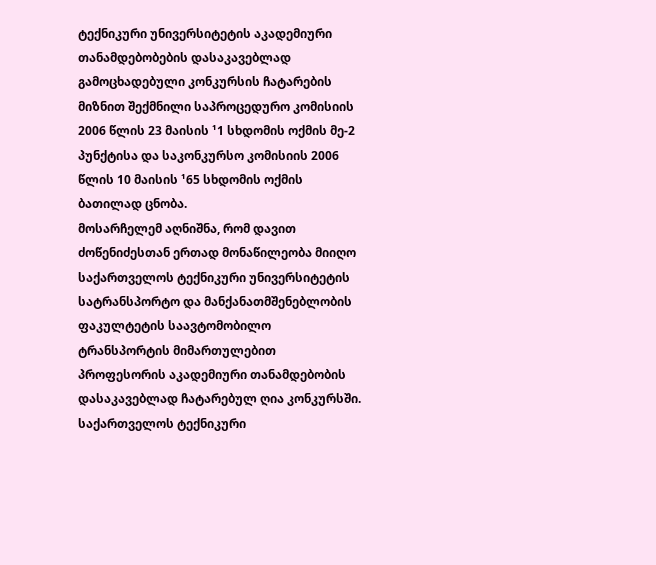ტექნიკური უნივერსიტეტის აკადემიური თანამდებობების დასაკავებლად გამოცხადებული კონკურსის ჩატარების მიზნით შექმნილი საპროცედურო კომისიის 2006 წლის 23 მაისის ¹1 სხდომის ოქმის მე-2 პუნქტისა და საკონკურსო კომისიის 2006 წლის 10 მაისის ¹65 სხდომის ოქმის ბათილად ცნობა.
მოსარჩელემ აღნიშნა, რომ დავით ძოწენიძესთან ერთად მონაწილეობა მიიღო საქართველოს ტექნიკური უნივერსიტეტის სატრანსპორტო და მანქანათმშენებლობის ფაკულტეტის საავტომობილო ტრანსპორტის მიმართულებით პროფესორის აკადემიური თანამდებობის დასაკავებლად ჩატარებულ ღია კონკურსში. საქართველოს ტექნიკური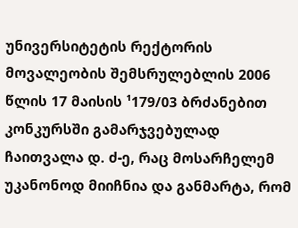უნივერსიტეტის რექტორის მოვალეობის შემსრულებლის 2006 წლის 17 მაისის ¹179/03 ბრძანებით კონკურსში გამარჯვებულად ჩაითვალა დ. ძ-ე, რაც მოსარჩელემ უკანონოდ მიიჩნია და განმარტა, რომ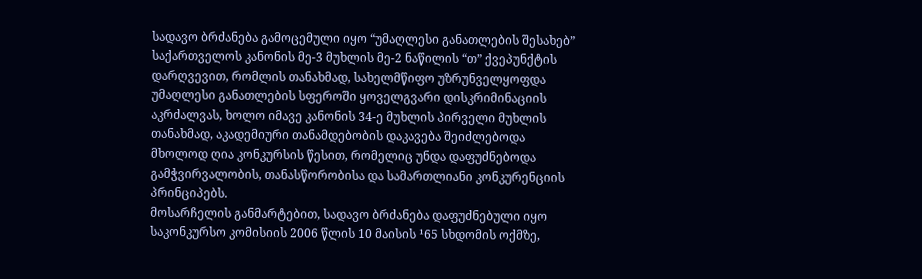სადავო ბრძანება გამოცემული იყო “უმაღლესი განათლების შესახებ” საქართველოს კანონის მე-3 მუხლის მე-2 ნაწილის “თ” ქვეპუნქტის დარღვევით, რომლის თანახმად, სახელმწიფო უზრუნველყოფდა უმაღლესი განათლების სფეროში ყოველგვარი დისკრიმინაციის აკრძალვას, ხოლო იმავე კანონის 34-ე მუხლის პირველი მუხლის თანახმად, აკადემიური თანამდებობის დაკავება შეიძლებოდა მხოლოდ ღია კონკურსის წესით, რომელიც უნდა დაფუძნებოდა გამჭვირვალობის, თანასწორობისა და სამართლიანი კონკურენციის პრინციპებს.
მოსარჩელის განმარტებით, სადავო ბრძანება დაფუძნებული იყო საკონკურსო კომისიის 2006 წლის 10 მაისის ¹65 სხდომის ოქმზე,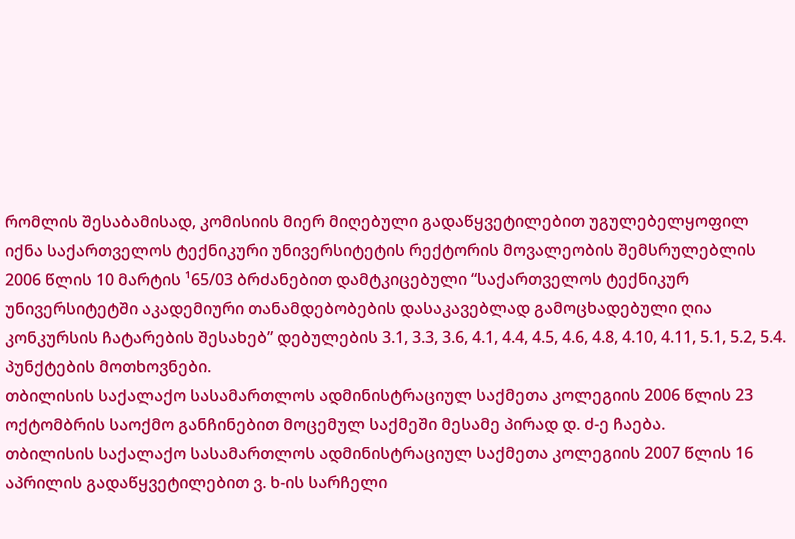რომლის შესაბამისად, კომისიის მიერ მიღებული გადაწყვეტილებით უგულებელყოფილ იქნა საქართველოს ტექნიკური უნივერსიტეტის რექტორის მოვალეობის შემსრულებლის 2006 წლის 10 მარტის ¹65/03 ბრძანებით დამტკიცებული “საქართველოს ტექნიკურ უნივერსიტეტში აკადემიური თანამდებობების დასაკავებლად გამოცხადებული ღია კონკურსის ჩატარების შესახებ” დებულების 3.1, 3.3, 3.6, 4.1, 4.4, 4.5, 4.6, 4.8, 4.10, 4.11, 5.1, 5.2, 5.4. პუნქტების მოთხოვნები.
თბილისის საქალაქო სასამართლოს ადმინისტრაციულ საქმეთა კოლეგიის 2006 წლის 23 ოქტომბრის საოქმო განჩინებით მოცემულ საქმეში მესამე პირად დ. ძ-ე ჩაება.
თბილისის საქალაქო სასამართლოს ადმინისტრაციულ საქმეთა კოლეგიის 2007 წლის 16 აპრილის გადაწყვეტილებით ვ. ხ-ის სარჩელი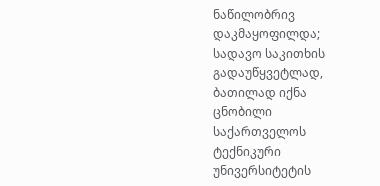ნაწილობრივ დაკმაყოფილდა; სადავო საკითხის გადაუწყვეტლად, ბათილად იქნა ცნობილი საქართველოს ტექნიკური უნივერსიტეტის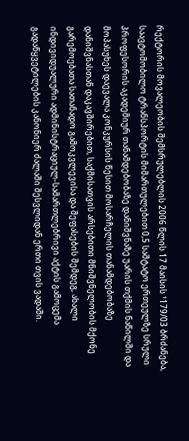რექტორის მოვალეობის შემსრულებლის 2006 წლის 17 მაისის ¹179/03 ბრძანება, საავტომობილო ტრანსპორტის მიმართულებით 0,5 საშტატო ერთეულზე სრული პროფესორის აკადემიურ თანამდებობაზე დანიშვნაზე უარის თქმის ნაწილში და მოპასუხეს დაევალა კონკურსის წესით მოსარჩელის თანამდებობაზე დანიშვნასთან დაკავშირებით, საქმისათვის არსებითი მნიშვნელობის მქონე გარემოებათა სათანადო გამოკვლევისა და შეფასების შემდეგ, ახალი ინდივიდუალური ადმინისტრაციულ-სამართლებრივი აქტის გამოცემა გადაწყვეტილების კანონიერ ძალაში შესვლიდან ერთი თვის ვადაში.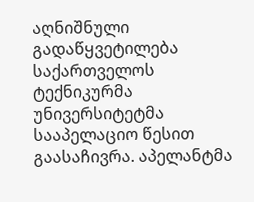აღნიშნული გადაწყვეტილება საქართველოს ტექნიკურმა უნივერსიტეტმა სააპელაციო წესით გაასაჩივრა. აპელანტმა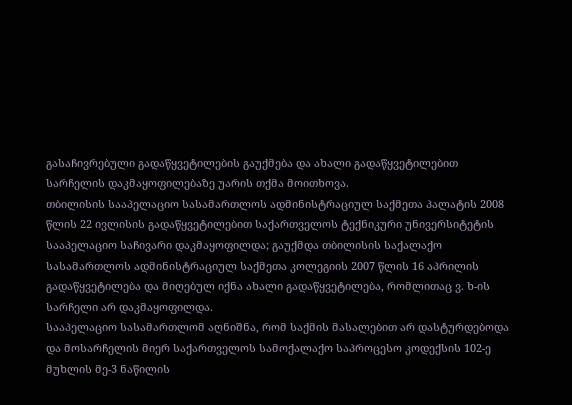გასაჩივრებული გადაწყვეტილების გაუქმება და ახალი გადაწყვეტილებით სარჩელის დაკმაყოფილებაზე უარის თქმა მოითხოვა.
თბილისის სააპელაციო სასამართლოს ადმინისტრაციულ საქმეთა პალატის 2008 წლის 22 ივლისის გადაწყვეტილებით საქართველოს ტექნიკური უნივერსიტეტის სააპელაციო საჩივარი დაკმაყოფილდა; გაუქმდა თბილისის საქალაქო სასამართლოს ადმინისტრაციულ საქმეთა კოლეგიის 2007 წლის 16 აპრილის გადაწყვეტილება და მიღებულ იქნა ახალი გადაწყვეტილება, რომლითაც ვ. ხ-ის სარჩელი არ დაკმაყოფილდა.
სააპელაციო სასამართლომ აღნიშნა, რომ საქმის მასალებით არ დასტურდებოდა და მოსარჩელის მიერ საქართველოს სამოქალაქო საპროცესო კოდექსის 102-ე მუხლის მე-3 ნაწილის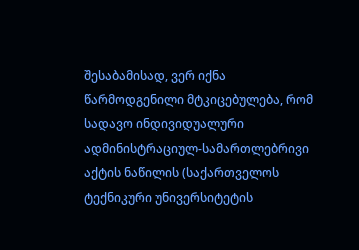შესაბამისად, ვერ იქნა წარმოდგენილი მტკიცებულება, რომ სადავო ინდივიდუალური ადმინისტრაციულ-სამართლებრივი აქტის ნაწილის (საქართველოს ტექნიკური უნივერსიტეტის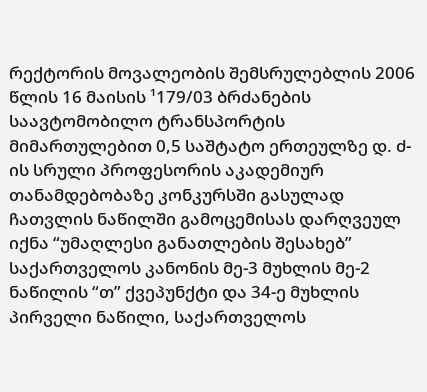რექტორის მოვალეობის შემსრულებლის 2006 წლის 16 მაისის ¹179/03 ბრძანების საავტომობილო ტრანსპორტის მიმართულებით 0,5 საშტატო ერთეულზე დ. ძ-ის სრული პროფესორის აკადემიურ თანამდებობაზე კონკურსში გასულად ჩათვლის ნაწილში გამოცემისას დარღვეულ იქნა “უმაღლესი განათლების შესახებ” საქართველოს კანონის მე-3 მუხლის მე-2 ნაწილის “თ” ქვეპუნქტი და 34-ე მუხლის პირველი ნაწილი, საქართველოს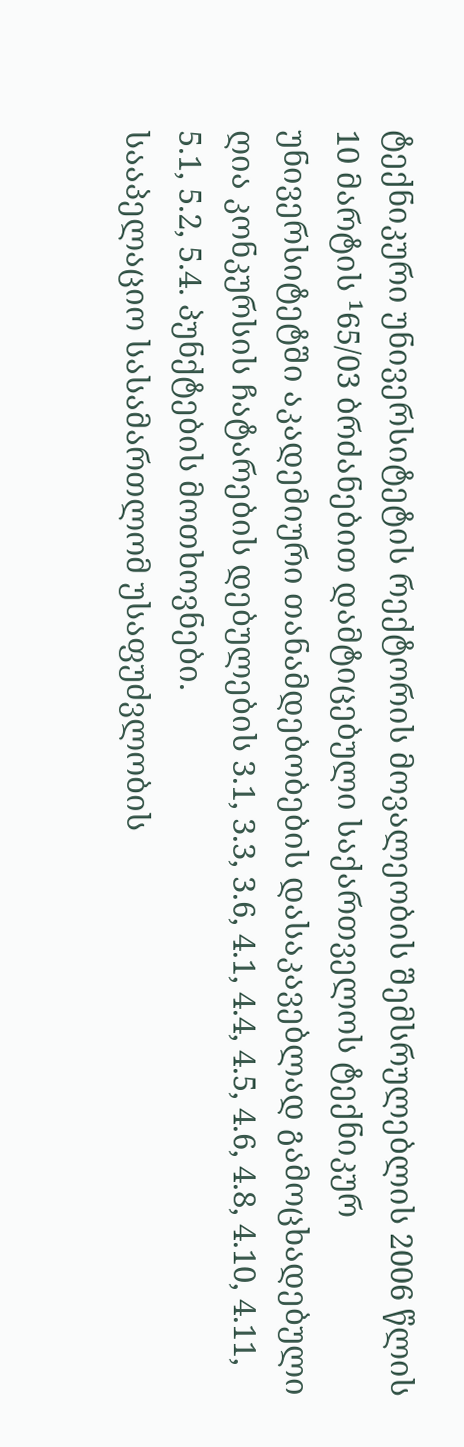ტექნიკური უნივერსიტეტის რექტორის მოვალეობის შემსრულებლის 2006 წლის 10 მარტის ¹65/03 ბრძანებით დამტიცებული საქართველოს ტექნიკურ უნივერსიტეტში აკადემიური თანამდებობების დასაკავებლად გამოცხადებული ღია კონკურსის ჩატარების დებულების 3.1, 3.3, 3.6, 4.1, 4.4, 4.5, 4.6, 4.8, 4.10, 4.11, 5.1, 5.2, 5.4. პუნქტების მოთხოვნები.
სააპელაციო სასამართლომ უსაფუძვლობის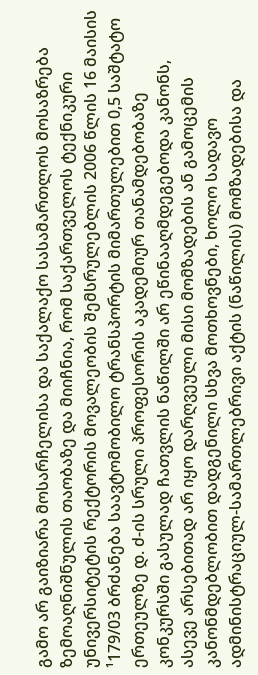გამო არ გაიზიარა მოსარჩელისა და საქალაქო სასამართლოს მოსაზრება ზემოაღნიშნულის თაობაზე და მიიჩნია, რომ საქართველოს ტექნიკური უნივერსიტეტის რექტორის მოვალეობის შემსრულებლის 2006 წლის 16 მაისის ¹179/03 ბრძანება საავტომობილო ტრანსპორტის მიმართულებით 0,5 საშტატო ერთეულზე დ. ძ-ის სრული პროფესორის აკადემიურ თანამდებობაზე კონკურსში გასულად ჩათვლის ნაწილში არ ეწინააღმდეგებოდა კანონს, ასევე არსებითად არ იყო დარღვეული მისი მომზადების ან გამოცემის კანონმდებლობით დადგენილი სხვა მოთხოვნები, ხოლო სადავო ადმინისტრაციულ-სამართლებრივი აქტის (ნაწილის) მომზადებისა და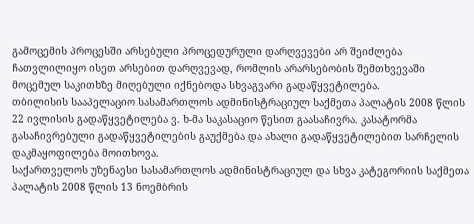გამოცემის პროცესში არსებული პროცედურული დარღვევები არ შეიძლება ჩათვლილიყო ისეთ არსებით დარღვევად, რომლის არარსებობის შემთხვევაში მოცემულ საკითხზე მიღებული იქნებოდა სხვაგვარი გადაწყვეტილება.
თბილისის სააპელაციო სასამართლოს ადმინისტრაციულ საქმეთა პალატის 2008 წლის 22 ივლისის გადაწყვეტილება ვ. ხ-მა საკასაციო წესით გაასაჩივრა. კასატორმა გასაჩივრებული გადაწყვეტილების გაუქმება და ახალი გადაწყვეტილებით სარჩელის დაკმაყოფილება მოითხოვა.
საქართველოს უზენაესი სასამართლოს ადმინისტრაციულ და სხვა კატეგორიის საქმეთა პალატის 2008 წლის 13 ნოემბრის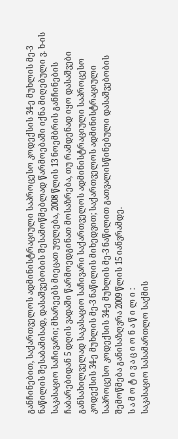განჩინებით, საქართველოს ადმინისტრაციული საპროცესო კოდექსის 34-ე მუხლის მე-3 ნაწილის შესაბამისად, დასაშვებობის შესამოწმებლად წარმოებაში იქნა მიღებული ვ. ხ-ის საკასაციო საჩივარი; მხარეებს მიეცათ უფლება, 2008 წლის 13 ნოემბრის განჩინების ჩაბარებიდან 5 დღის ვადაში წარმოედგინათ მოსაზრება, თუ რამდენად იყო დასაშვები განსახილველად საკასაციო საჩივარი საქართველოს ადმინისტრაციული საპროცესო კოდექსის 34-ე მუხლის მე-3 ნაწილის მიხედვით; საქართველოს ადმინისტრაციული საპროცესო კოდექსის 34-ე მუხლის მე-3 ნაწილით გათვალისწინებული დასაშვებობის შემოწმება განისაზღვრა 2009 წლის 15 იანვრამდე.
ს ა მ ო ტ ი ვ ა ც ი ო ნ ა წ ი ლ ი :
საკასაციო სასამართლო საქმის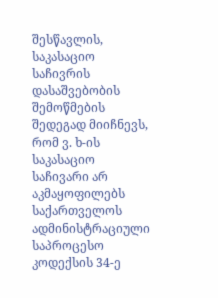შესწავლის, საკასაციო საჩივრის დასაშვებობის შემოწმების შედეგად მიიჩნევს, რომ ვ. ხ-ის საკასაციო საჩივარი არ აკმაყოფილებს საქართველოს ადმინისტრაციული საპროცესო კოდექსის 34-ე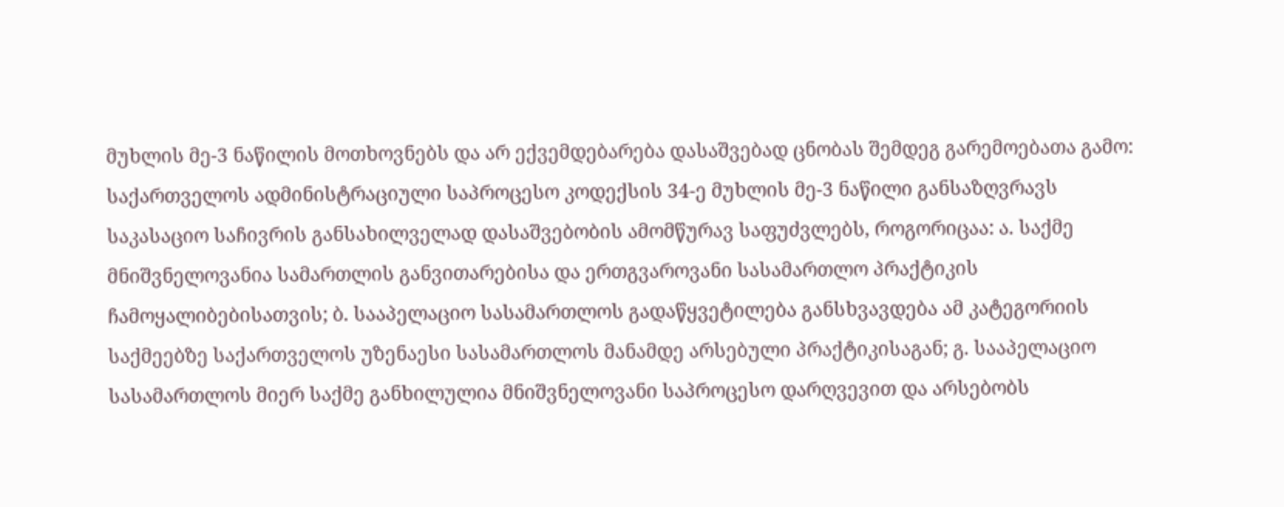მუხლის მე-3 ნაწილის მოთხოვნებს და არ ექვემდებარება დასაშვებად ცნობას შემდეგ გარემოებათა გამო:
საქართველოს ადმინისტრაციული საპროცესო კოდექსის 34-ე მუხლის მე-3 ნაწილი განსაზღვრავს საკასაციო საჩივრის განსახილველად დასაშვებობის ამომწურავ საფუძვლებს, როგორიცაა: ა. საქმე მნიშვნელოვანია სამართლის განვითარებისა და ერთგვაროვანი სასამართლო პრაქტიკის ჩამოყალიბებისათვის; ბ. სააპელაციო სასამართლოს გადაწყვეტილება განსხვავდება ამ კატეგორიის საქმეებზე საქართველოს უზენაესი სასამართლოს მანამდე არსებული პრაქტიკისაგან; გ. სააპელაციო სასამართლოს მიერ საქმე განხილულია მნიშვნელოვანი საპროცესო დარღვევით და არსებობს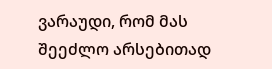ვარაუდი, რომ მას შეეძლო არსებითად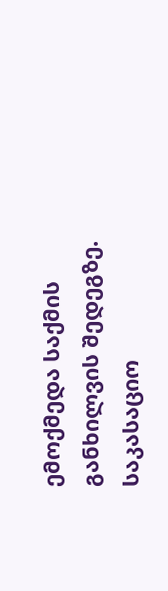ემოქმედა საქმის განხილვის შედეგზე.
საკასაციო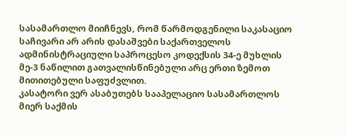სასამართლო მიიჩნევს, რომ წარმოდგენილი საკასაციო საჩივარი არ არის დასაშვები საქართველოს ადმინისტრაციული საპროცესო კოდექსის 34-ე მუხლის მე-3 ნაწილით გათვალისწინებული არც ერთი ზემოთ მითითებული საფუძვლით.
კასატორი ვერ ასაბუთებს სააპელაციო სასამართლოს მიერ საქმის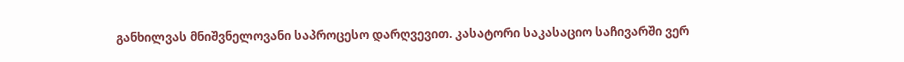განხილვას მნიშვნელოვანი საპროცესო დარღვევით. კასატორი საკასაციო საჩივარში ვერ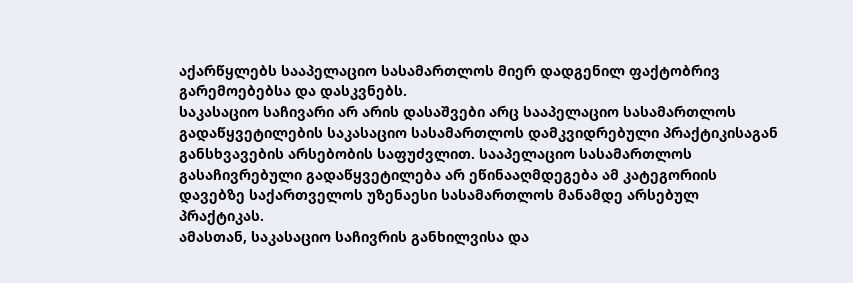აქარწყლებს სააპელაციო სასამართლოს მიერ დადგენილ ფაქტობრივ გარემოებებსა და დასკვნებს.
საკასაციო საჩივარი არ არის დასაშვები არც სააპელაციო სასამართლოს გადაწყვეტილების საკასაციო სასამართლოს დამკვიდრებული პრაქტიკისაგან განსხვავების არსებობის საფუძვლით. სააპელაციო სასამართლოს გასაჩივრებული გადაწყვეტილება არ ეწინააღმდეგება ამ კატეგორიის დავებზე საქართველოს უზენაესი სასამართლოს მანამდე არსებულ პრაქტიკას.
ამასთან, საკასაციო საჩივრის განხილვისა და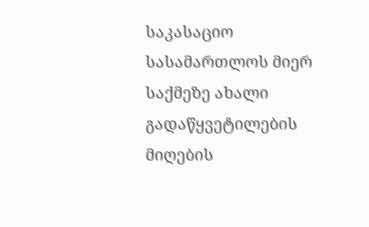საკასაციო სასამართლოს მიერ საქმეზე ახალი გადაწყვეტილების მიღების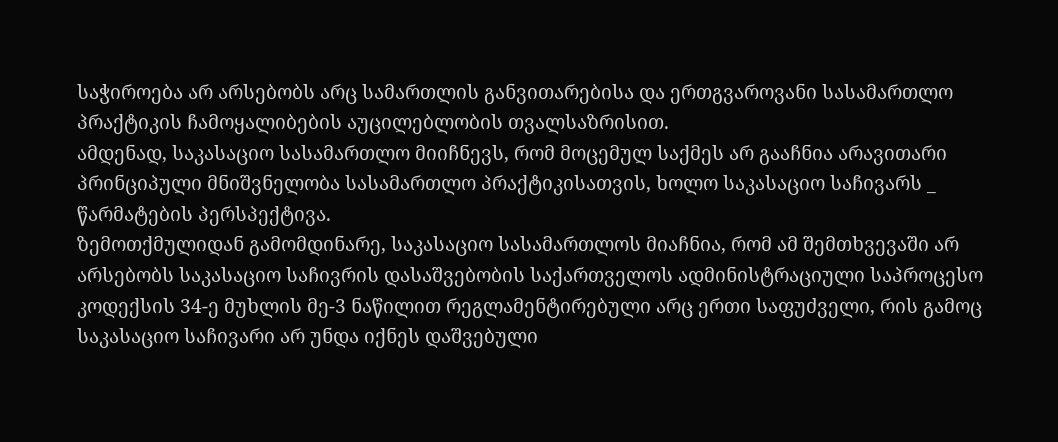საჭიროება არ არსებობს არც სამართლის განვითარებისა და ერთგვაროვანი სასამართლო პრაქტიკის ჩამოყალიბების აუცილებლობის თვალსაზრისით.
ამდენად, საკასაციო სასამართლო მიიჩნევს, რომ მოცემულ საქმეს არ გააჩნია არავითარი პრინციპული მნიშვნელობა სასამართლო პრაქტიკისათვის, ხოლო საკასაციო საჩივარს _ წარმატების პერსპექტივა.
ზემოთქმულიდან გამომდინარე, საკასაციო სასამართლოს მიაჩნია, რომ ამ შემთხვევაში არ არსებობს საკასაციო საჩივრის დასაშვებობის საქართველოს ადმინისტრაციული საპროცესო კოდექსის 34-ე მუხლის მე-3 ნაწილით რეგლამენტირებული არც ერთი საფუძველი, რის გამოც საკასაციო საჩივარი არ უნდა იქნეს დაშვებული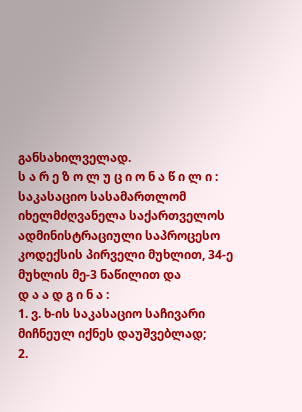განსახილველად.
ს ა რ ე ზ ო ლ უ ც ი ო ნ ა წ ი ლ ი :
საკასაციო სასამართლომ იხელმძღვანელა საქართველოს ადმინისტრაციული საპროცესო კოდექსის პირველი მუხლით, 34-ე მუხლის მე-3 ნაწილით და
დ ა ა დ გ ი ნ ა :
1. ვ. ხ-ის საკასაციო საჩივარი მიჩნეულ იქნეს დაუშვებლად;
2.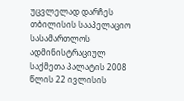უცვლელად დარჩეს თბილისის სააპელაციო სასამართლოს ადმინისტრაციულ საქმეთა პალატის 2008 წლის 22 ივლისის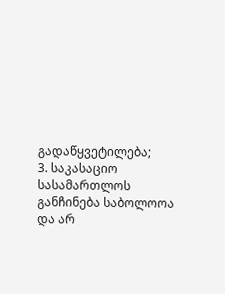გადაწყვეტილება;
3. საკასაციო სასამართლოს განჩინება საბოლოოა და არ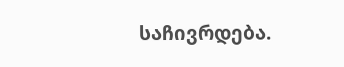საჩივრდება.